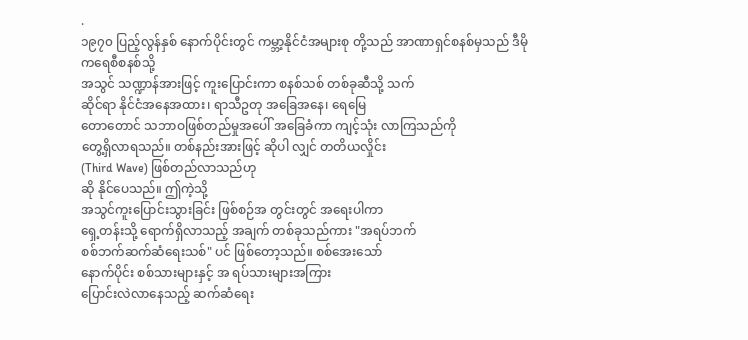.
၁၉၇၀ ပြည့်လွန်နှစ် နောက်ပိုင်းတွင် ကမ္ဘာ့နိုင်ငံအများစု တို့သည် အာဏာရှင်စနစ်မှသည် ဒီမိုကရေစီစနစ်သို့
အသွင် သဏ္ဍာန်အားဖြင့် ကူးပြောင်းကာ စနစ်သစ် တစ်ခုဆီသို့ သက်
ဆိုင်ရာ နိုင်ငံအနေအထား၊ ရာသီဥတု အခြေအနေ၊ ရေမြေ
တောတောင် သဘာဝဖြစ်တည်မှုအပေါ် အခြေခံကာ ကျင့်သုံး လာကြသည်ကို
တွေ့ရှိလာရသည်။ တစ်နည်းအားဖြင့် ဆိုပါ လျှင် တတိယလှိုင်း
(Third Wave) ဖြစ်တည်လာသည်ဟု
ဆို နိုင်ပေသည်။ ဤကဲ့သို့
အသွင်ကူးပြောင်းသွားခြင်း ဖြစ်စဉ်အ တွင်းတွင် အရေးပါကာ
ရှေ့တန်းသို့ ရောက်ရှိလာသည့် အချက် တစ်ခုသည်ကား "အရပ်ဘက်
စစ်ဘက်ဆက်ဆံရေးသစ်" ပင် ဖြစ်တော့သည်။ စစ်အေးသော်
နောက်ပိုင်း စစ်သားများနှင့် အ ရပ်သားများအကြား
ပြောင်းလဲလာနေသည့် ဆက်ဆံရေး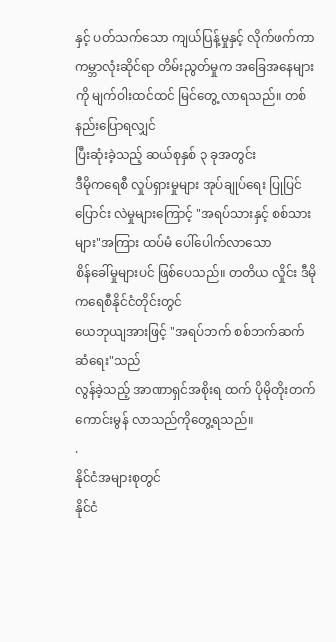နှင့် ပတ်သက်သော ကျယ်ပြန့်မှုနှင့် လိုက်ဖက်ကာ
ကမ္ဘာလုံးဆိုင်ရာ တိမ်းညွတ်မှုက အခြေအနေများကို မျက်ဝါးထင်ထင် မြင်တွေ့ လာရသည်။ တစ်နည်းပြောရလျှင်
ပြီးဆုံးခဲ့သည့် ဆယ်စုနှစ် ၃ ခုအတွင်း
ဒီမိုကရေစီ လှုပ်ရှားမှုများ အုပ်ချုပ်ရေး ပြုပြင်ပြောင်း လဲမှုများကြောင့် "အရပ်သားနှင့် စစ်သားများ"အကြား ထပ်မံ ပေါ်ပေါက်လာသော
စိန်ခေါ်မှုများပင် ဖြစ်ပေသည်။ တတိယ လှိုင်း ဒီမိုကရေစီနိုင်ငံတိုင်းတွင်
ယေဘုယျအားဖြင့် "အရပ်ဘက် စစ်ဘက်ဆက်ဆံရေး"သည်
လွန်ခဲ့သည့် အာဏာရှင်အစိုးရ ထက် ပိုမိုတိုးတက်ကောင်းမွန် လာသည်ကိုတွေ့ရသည်။
.
နိုင်ငံအများစုတွင်
နိုင်ငံ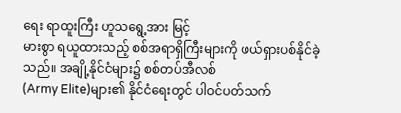ရေး ရာထူးကြီး ဟူသရွေ့အား မြင့်
မားစွာ ရယူထားသည့် စစ်အရာရှိကြီးများကို ဖယ်ရှားပစ်နိုင်ခဲ့ သည်။ အချို့နိုင်ငံများ၌ စစ်တပ်အီလစ်
(Army Elite)များ၏ နိုင်ငံရေးတွင် ပါဝင်ပတ်သက်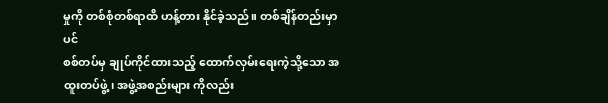မှုကို တစ်စုံတစ်ရာထိ ဟန့်တား နိုင်ခဲ့သည်။ တစ်ချိန်တည်းမှာပင်
စစ်တပ်မှ ချုပ်ကိုင်ထားသည့် ထောက်လှမ်းရေးကဲ့သို့သော အထူးတပ်ဖွဲ့၊ အဖွဲ့အစည်းများ ကိုလည်း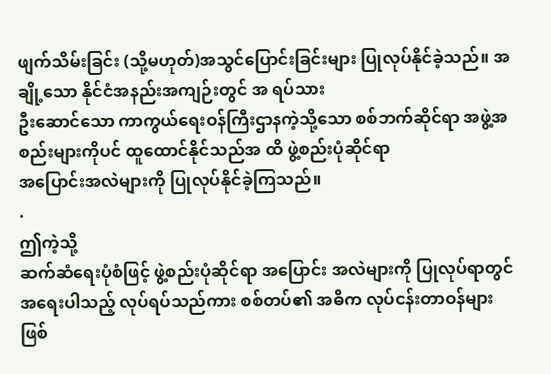ဖျက်သိမ်းခြင်း (သို့မဟုတ်)အသွင်ပြောင်းခြင်းများ ပြုလုပ်နိုင်ခဲ့သည်။ အချို့သော နိုင်ငံအနည်းအကျဉ်းတွင် အ ရပ်သား
ဦးဆောင်သော ကာကွယ်ရေးဝန်ကြီးဌာနကဲ့သို့သော စစ်ဘက်ဆိုင်ရာ အဖွဲ့အစည်းများကိုပင် ထူထောင်နိုင်သည်အ ထိ ဖွဲ့စည်းပုံဆိုင်ရာ
အပြောင်းအလဲများကို ပြုလုပ်နိုင်ခဲ့ကြသည်။
.
ဤကဲ့သို့
ဆက်ဆံရေးပုံစံဖြင့် ဖွဲ့စည်းပုံဆိုင်ရာ အပြောင်း အလဲများကို ပြုလုပ်ရာတွင်
အရေးပါသည့် လုပ်ရပ်သည်ကား စစ်တပ်၏ အဓိက လုပ်ငန်းတာဝန်များ
ဖြစ်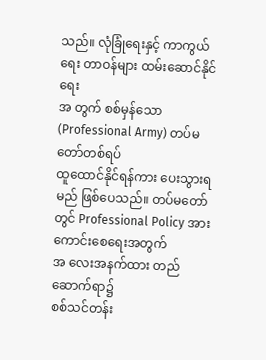သည်။ လုံခြုံရေးနှင့် ကာကွယ်ရေး တာဝန်များ ထမ်းဆောင်နိုင်ရေး
အ တွက် စစ်မှန်သော
(Professional Army) တပ်မတော်တစ်ရပ်
ထူထောင်နိုင်ရန်ကား ပေးသွားရမည် ဖြစ်ပေသည်။ တပ်မတော် တွင် Professional Policy အား ကောင်းစေရေးအတွက်
အ လေးအနက်ထား တည်ဆောက်ရာ၌
စစ်သင်တန်း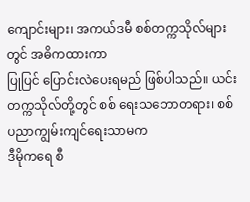ကျောင်းများ၊ အကယ်ဒမီ စစ်တက္ကသိုလ်များတွင် အဓိကထားကာ
ပြုပြင် ပြောင်းလဲပေးရမည် ဖြစ်ပါသည်။ ယင်းတက္ကသိုလ်တို့တွင် စစ် ရေးသဘောတရား၊ စစ်ပညာကျွမ်းကျင်ရေးသာမက
ဒီမိုကရေ စီ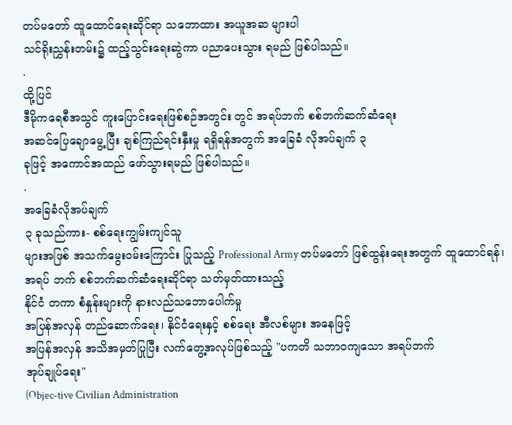တပ်မတော် ထူထောင်ရေးဆိုင်ရာ သဘောထား အယူအဆ များပါ
သင်ရိုးညွှန်းတမ်း၌ ထည့်သွင်းရေးဆွဲကာ ပညာပေးသွား ရမည် ဖြစ်ပါသည်။
.
ထို့ပြင်
ဒီမိုကရေစီအသွင် ကူးပြောင်းရေးဖြစ်စဉ်အတွင်း တွင် အရပ်ဘက် စစ်ဘက်ဆက်ဆံရေး
အဆင်ပြေချောမွေ့ပြီး ချစ်ကြည်ရင်းနှီးမှု ရရှိရန်အတွက် အခြေခံ လိုအပ်ချက် ၃
ခုဖြင့် အကောင်အထည် ဖော်သွားရမည် ဖြစ်ပါသည်။
.
အခြေခံလိုအပ်ချက်
၃ ခုသည်ကား- စစ်ရေးကျွမ်းကျင်သူ
များအဖြစ် အသက်မွေးဝမ်းကြောင်း ပြုသည့် Professional Army တပ်မတော် ဖြစ်ထွန်းရေးအတွက် ထူထောင်ရန်၊
အရပ် ဘက် စစ်ဘက်ဆက်ဆံရေးဆိုင်ရာ သတ်မှတ်ထားသည့်
နိုင်ငံ တကာ စံနှုန်းများကို နားလည်သဘောပေါက်မှု
အပြန်အလှန် တည်ဆောက်ရေး၊ နိုင်ငံရေးနှင့် စစ်ရေး အီလစ်များ အနေဖြင့်
အပြန်အလှန် အသိအမှတ်ပြုပြီး လက်တွေ့အလုပ်ဖြစ်သည့် "ပကတိ သဘာဝကျသော အရပ်ဘက်
အုပ်ချုပ်ရေး"
(Objec-tive Civilian Administration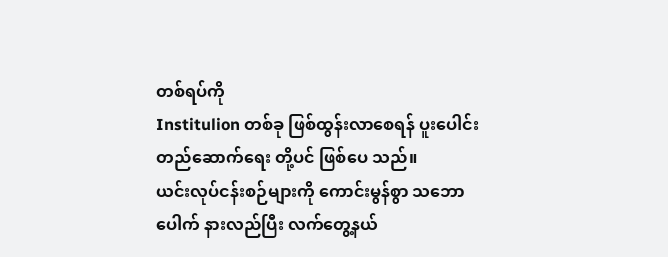တစ်ရပ်ကို
Institulion တစ်ခု ဖြစ်ထွန်းလာစေရန် ပူးပေါင်းတည်ဆောက်ရေး တို့ပင် ဖြစ်ပေ သည်။
ယင်းလုပ်ငန်းစဉ်များကို ကောင်းမွန်စွာ သဘောပေါက် နားလည်ပြီး လက်တွေ့နယ်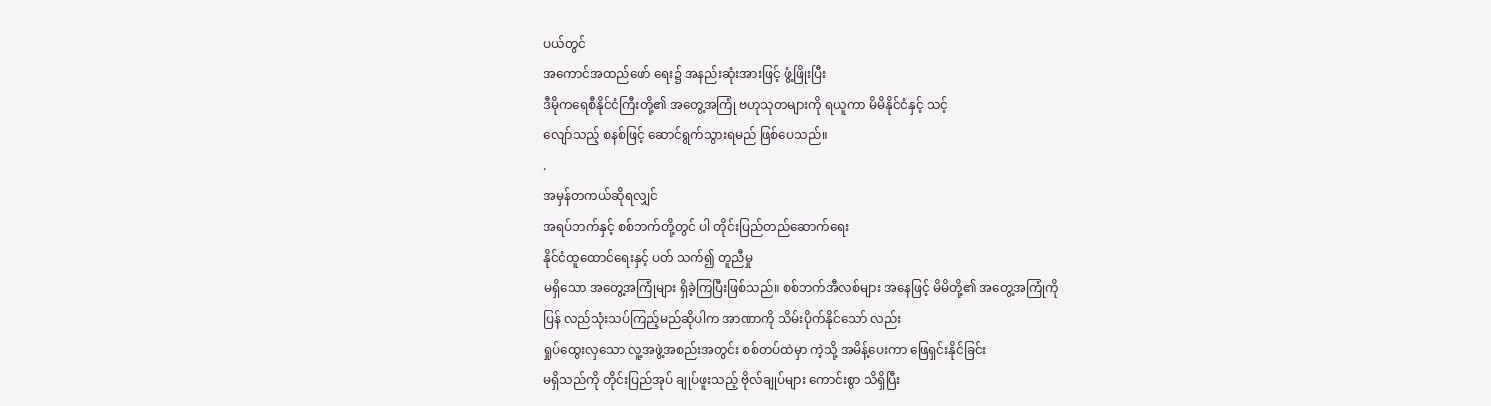ပယ်တွင်
အကောင်အထည်ဖော် ရေး၌ အနည်းဆုံးအားဖြင့် ဖွံ့ဖြိုးပြီး
ဒီမိုကရေစီနိုင်ငံကြီးတို့၏ အတွေ့အကြုံ ဗဟုသုတများကို ရယူကာ မိမိနိုင်ငံနှင့် သင့်
လျော်သည့် စနစ်ဖြင့် ဆောင်ရွက်သွားရမည် ဖြစ်ပေသည်။
.
အမှန်တကယ်ဆိုရလျှင်
အရပ်ဘက်နှင့် စစ်ဘက်တို့တွင် ပါ တိုင်းပြည်တည်ဆောက်ရေး
နိုင်ငံထူထောင်ရေးနှင့် ပတ် သက်၍ တူညီမှု
မရှိသော အတွေ့အကြုံများ ရှိခဲ့ကြပြီးဖြစ်သည်။ စစ်ဘက်အီလစ်များ အနေဖြင့် မိမိတို့၏ အတွေ့အကြုံကို
ပြန် လည်သုံးသပ်ကြည့်မည်ဆိုပါက အာဏာကို သိမ်းပိုက်နိုင်သော် လည်း
ရှုပ်ထွေးလှသော လူ့အဖွဲ့အစည်းအတွင်း စစ်တပ်ထဲမှာ ကဲ့သို့ အမိန့်ပေးကာ ဖြေရှင်းနိုင်ခြင်း
မရှိသည်ကို တိုင်းပြည်အုပ် ချုပ်ဖူးသည့် ဗိုလ်ချုပ်များ ကောင်းစွာ သိရှိပြီး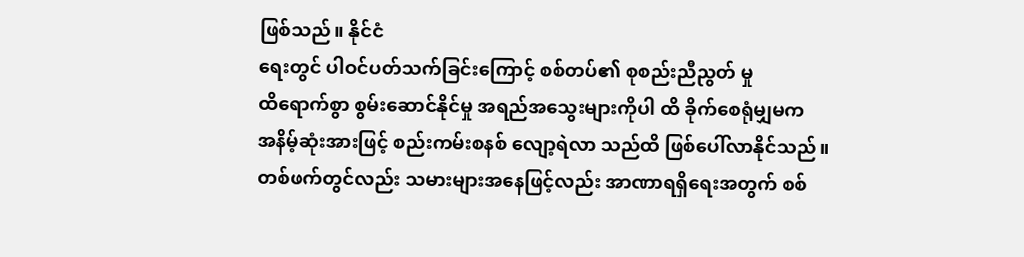ဖြစ်သည်။ နိုင်ငံ
ရေးတွင် ပါဝင်ပတ်သက်ခြင်းကြောင့် စစ်တပ်၏ စုစည်းညီညွတ် မှု
ထိရောက်စွာ စွမ်းဆောင်နိုင်မှု အရည်အသွေးများကိုပါ ထိ ခိုက်စေရုံမျှမက
အနိမ့်ဆုံးအားဖြင့် စည်းကမ်းစနစ် လျော့ရဲလာ သည်ထိ ဖြစ်ပေါ်လာနိုင်သည်။
တစ်ဖက်တွင်လည်း သမားများအနေဖြင့်လည်း အာဏာရရှိရေးအတွက် စစ်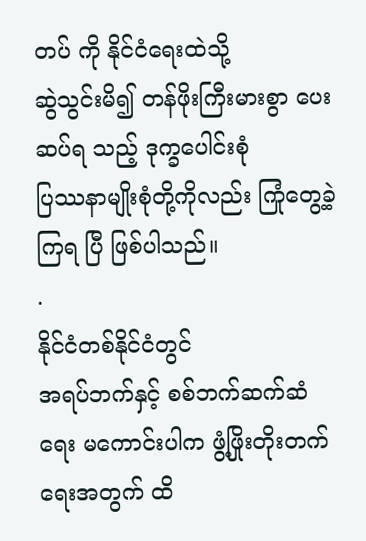တပ် ကို နိုင်ငံရေးထဲသို့
ဆွဲသွင်းမိ၍ တန်ဖိုးကြီးမားစွာ ပေးဆပ်ရ သည့် ဒုက္ခပေါင်းစုံ
ပြဿနာမျိုးစုံတို့ကိုလည်း ကြုံတွေ့ခဲ့ကြရ ပြီ ဖြစ်ပါသည်။
.
နိုင်ငံတစ်နိုင်ငံတွင်
အရပ်ဘက်နှင့် စစ်ဘက်ဆက်ဆံရေး မကောင်းပါက ဖွံ့ဖြိုးတိုးတက်ရေးအတွက် ထိ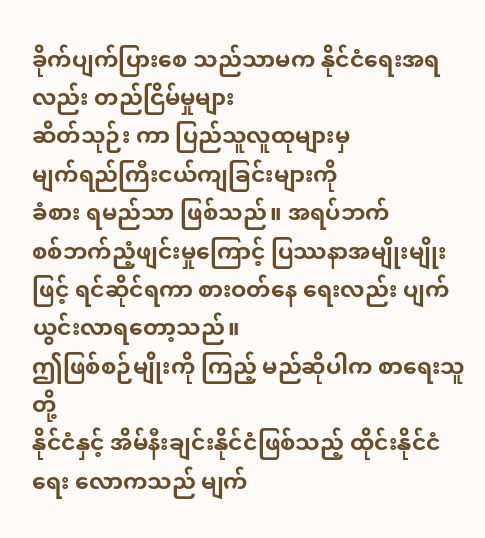ခိုက်ပျက်ပြားစေ သည်သာမက နိုင်ငံရေးအရလည်း တည်ငြိမ်မှုများ
ဆိတ်သုဉ်း ကာ ပြည်သူလူထုများမှ
မျက်ရည်ကြီးငယ်ကျခြင်းများကို
ခံစား ရမည်သာ ဖြစ်သည်။ အရပ်ဘက်
စစ်ဘက်ညံ့ဖျင်းမှုကြောင့် ပြဿနာအမျိုးမျိုးဖြင့် ရင်ဆိုင်ရကာ စားဝတ်နေ ရေးလည်း ပျက်ယွင်းလာရတော့သည်။
ဤဖြစ်စဉ်မျိုးကို ကြည့် မည်ဆိုပါက စာရေးသူတို့
နိုင်ငံနှင့် အိမ်နီးချင်းနိုင်ငံဖြစ်သည့် ထိုင်းနိုင်ငံရေး လောကသည် မျက်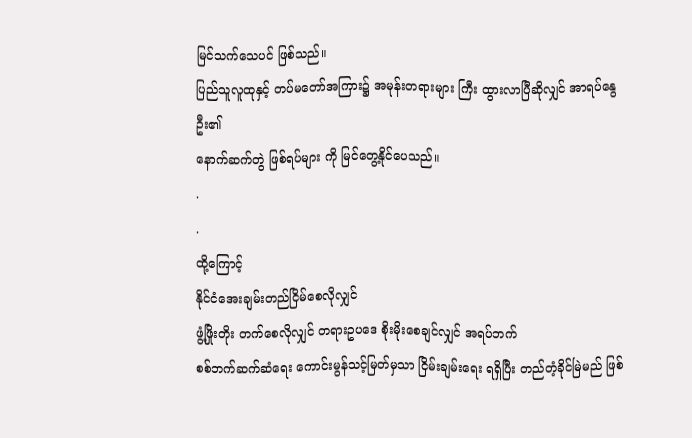မြင်သက်သေပင် ဖြစ်သည်။
ပြည်သူလူထုနှင့် တပ်မတော်အကြား၌ အမုန်းတရားများ ကြီး ထွားလာပြီဆိုလျှင် အာရပ်နွေဦး၏
နောက်ဆက်တွဲ ဖြစ်ရပ်များ ကို မြင်တွေ့နိုင်ပေသည်။
.
.
ထို့ကြောင့်
နိုင်ငံအေးချမ်းတည်ငြိမ်စေလိုလျှင်
ဖွံ့ဖြိုးတိုး တက်စေလိုလျှင် တရားဥပဒေ စိုးမိုးစေချင်လျှင် အရပ်ဘက်
စစ်ဘက်ဆက်ဆံရေး ကောင်းမွန်သင့်မြတ်မှသာ ငြိမ်းချမ်းရေး ရရှိပြီး တည်တံ့ခိုင်မြဲမည် ဖြစ်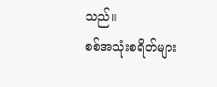သည်။
စစ်အသုံးစရိတ်များ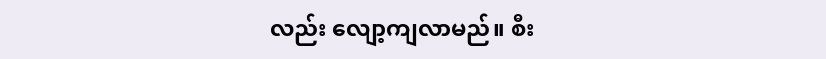လည်း လျော့ကျလာမည်။ စီး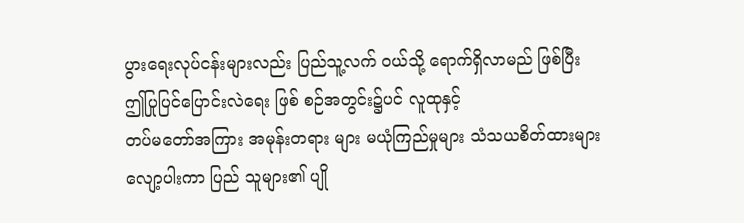ပွားရေးလုပ်ငန်းများလည်း ပြည်သူ့လက် ဝယ်သို့ ရောက်ရှိလာမည် ဖြစ်ပြီး
ဤပြုပြင်ပြောင်းလဲရေး ဖြစ် စဉ်အတွင်း၌ပင် လူထုနှင့်
တပ်မတော်အကြား အမုန်းတရား များ မယုံကြည်မှုများ သံသယစိတ်ထားများ
လျော့ပါးကာ ပြည် သူများ၏ ပျို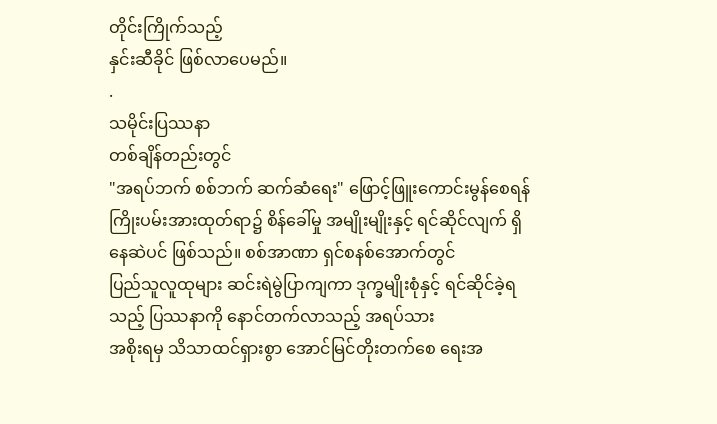တိုင်းကြိုက်သည့်
နှင်းဆီခိုင် ဖြစ်လာပေမည်။
.
သမိုင်းပြဿနာ
တစ်ချိန်တည်းတွင်
"အရပ်ဘက် စစ်ဘက် ဆက်ဆံရေး" ဖြောင့်ဖြူးကောင်းမွန်စေရန်
ကြိုးပမ်းအားထုတ်ရာ၌ စိန်ခေါ်မှု အမျိုးမျိုးနှင့် ရင်ဆိုင်လျက် ရှိနေဆဲပင် ဖြစ်သည်။ စစ်အာဏာ ရှင်စနစ်အောက်တွင်
ပြည်သူလူထုများ ဆင်းရဲမွဲပြာကျကာ ဒုက္ခမျိုးစုံနှင့် ရင်ဆိုင်ခဲ့ရသည့် ပြဿနာကို နောင်တက်လာသည့် အရပ်သား
အစိုးရမှ သိသာထင်ရှားစွာ အောင်မြင်တိုးတက်စေ ရေးအ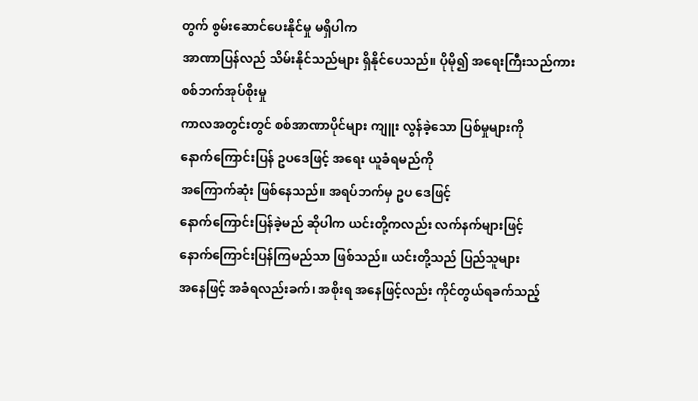တွက် စွမ်းဆောင်ပေးနိုင်မှု မရှိပါက
အာဏာပြန်လည် သိမ်းနိုင်သည်များ ရှိနိုင်ပေသည်။ ပိုမို၍ အရေးကြီးသည်ကား စစ်ဘက်အုပ်စိုးမှု
ကာလအတွင်းတွင် စစ်အာဏာပိုင်များ ကျူး လွန်ခဲ့သော ပြစ်မှုများကို
နောက်ကြောင်းပြန် ဥပဒေဖြင့် အရေး ယူခံရမည်ကို
အကြောက်ဆုံး ဖြစ်နေသည်။ အရပ်ဘက်မှ ဥပ ဒေဖြင့်
နောက်ကြောင်းပြန်ခဲ့မည် ဆိုပါက ယင်းတို့ကလည်း လက်နက်များဖြင့်
နောက်ကြောင်းပြန်ကြမည်သာ ဖြစ်သည်။ ယင်းတို့သည် ပြည်သူများ
အနေဖြင့် အခံရလည်းခက်၊ အစိုးရ အနေဖြင့်လည်း ကိုင်တွယ်ရခက်သည့်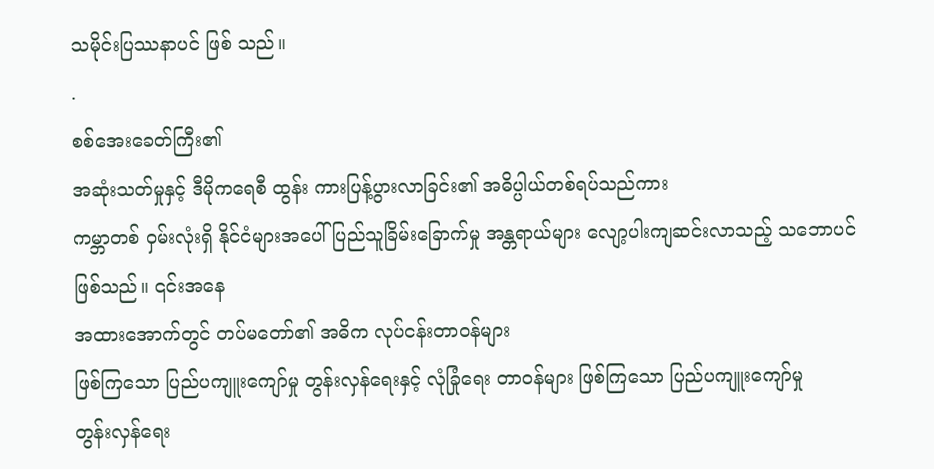သမိုင်းပြဿနာပင် ဖြစ် သည်။
.
စစ်အေးခေတ်ကြီး၏
အဆုံးသတ်မှုနှင့် ဒီမိုကရေစီ ထွန်း ကားပြန့်ပွားလာခြင်း၏ အဓိပ္ပါယ်တစ်ရပ်သည်ကား
ကမ္ဘာတစ် ဝှမ်းလုံးရှိ နိုင်ငံများအပေါ် ပြည်သူခြိမ်းခြောက်မှု အန္တရာယ်များ လျော့ပါးကျဆင်းလာသည့် သဘောပင် ဖြစ်သည်။ ၎င်းအနေ
အထားအောက်တွင် တပ်မတော်၏ အဓိက လုပ်ငန်းတာဝန်များ
ဖြစ်ကြသော ပြည်ပကျူးကျော်မှု တွန်းလှန်ရေးနှင့် လုံခြုံရေး တာဝန်များ ဖြစ်ကြသော ပြည်ပကျူးကျော်မှု
တွန်းလှန်ရေး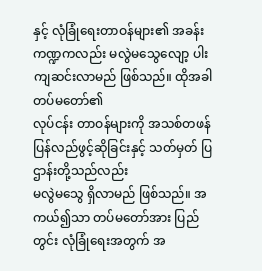နှင့် လုံခြုံရေးတာဝန်များ၏ အခန်းကဏ္ဍကလည်း မလွဲမသွေလျော့ ပါးကျဆင်းလာမည် ဖြစ်သည်။ ထိုအခါ တပ်မတော်၏
လုပ်ငန်း တာဝန်များကို အသစ်တဖန် ပြန်လည်ဖွင့်ဆိုခြင်းနှင့် သတ်မှတ် ပြဌာန်းတို့သည်လည်း
မလွဲမသွေ ရှိလာမည် ဖြစ်သည်။ အ
ကယ်၍သာ တပ်မတော်အား ပြည်တွင်း လုံခြုံရေးအတွက် အ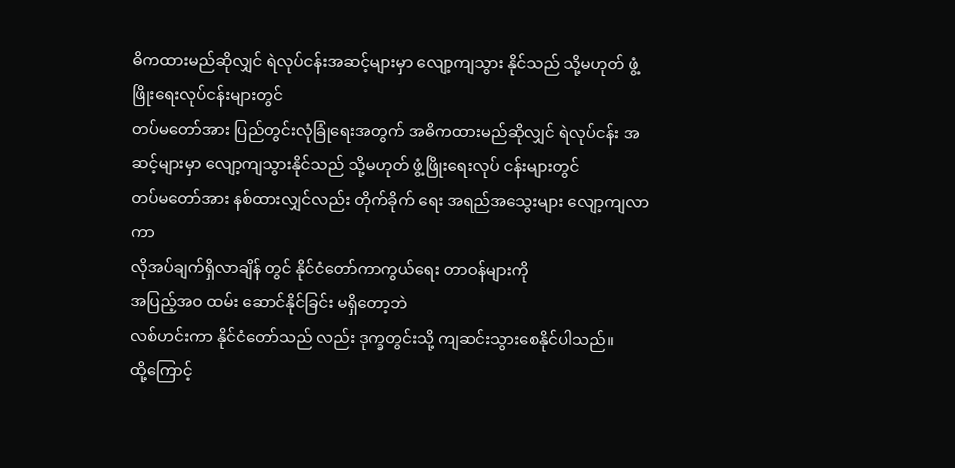ဓိကထားမည်ဆိုလျှင် ရဲလုပ်ငန်းအဆင့်များမှာ လျော့ကျသွား နိုင်သည် သို့မဟုတ် ဖွံ့ဖြိုးရေးလုပ်ငန်းများတွင်
တပ်မတော်အား ပြည်တွင်းလုံခြုံရေးအတွက် အဓိကထားမည်ဆိုလျှင် ရဲလုပ်ငန်း အဆင့်များမှာ လျော့ကျသွားနိုင်သည် သို့မဟုတ် ဖွံ့ဖြိုးရေးလုပ် ငန်းများတွင်
တပ်မတော်အား နစ်ထားလျှင်လည်း တိုက်ခိုက် ရေး အရည်အသွေးများ လျော့ကျလာကာ
လိုအပ်ချက်ရှိလာချိန် တွင် နိုင်ငံတော်ကာကွယ်ရေး တာဝန်များကို
အပြည့်အဝ ထမ်း ဆောင်နိုင်ခြင်း မရှိတော့ဘဲ
လစ်ဟင်းကာ နိုင်ငံတော်သည် လည်း ဒုက္ခတွင်းသို့ ကျဆင်းသွားစေနိုင်ပါသည်။
ထို့ကြောင့်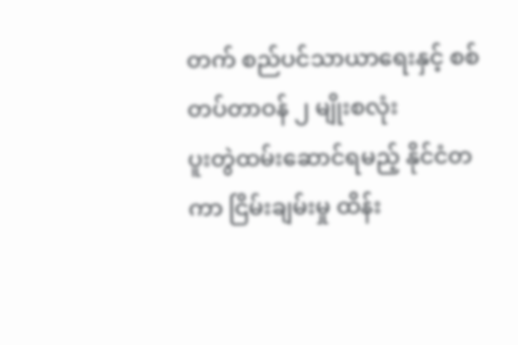တက် စည်ပင်သာယာရေးနှင့် စစ်တပ်တာဝန် ၂ မျိုးစလုံး
ပူးတွဲထမ်းဆောင်ရမည့် နိုင်ငံတကာ ငြိမ်းချမ်းမှု ထိန်း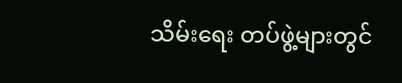သိမ်းရေး တပ်ဖွဲ့များတွင်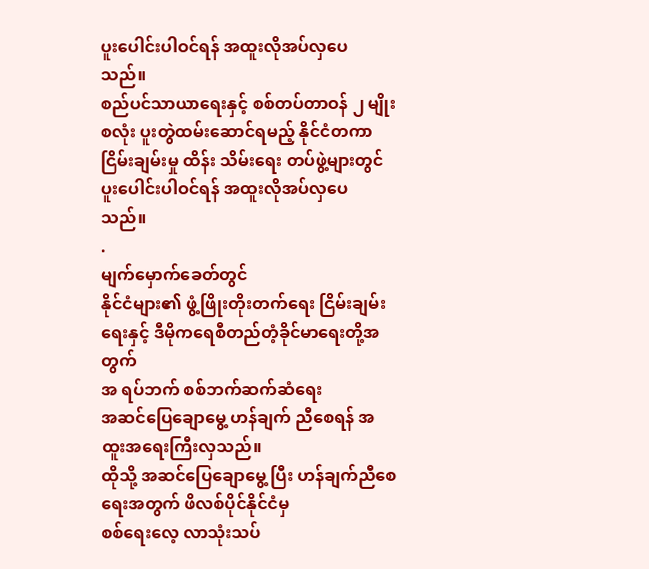ပူးပေါင်းပါဝင်ရန် အထူးလိုအပ်လှပေ သည်။
စည်ပင်သာယာရေးနှင့် စစ်တပ်တာဝန် ၂ မျိုးစလုံး ပူးတွဲထမ်းဆောင်ရမည့် နိုင်ငံတကာ ငြိမ်းချမ်းမှု ထိန်း သိမ်းရေး တပ်ဖွဲ့များတွင် ပူးပေါင်းပါဝင်ရန် အထူးလိုအပ်လှပေ သည်။
.
မျက်မှောက်ခေတ်တွင်
နိုင်ငံများ၏ ဖွံ့ဖြိုးတိုးတက်ရေး ငြိမ်းချမ်းရေးနှင့် ဒီမိုကရေစီတည်တံ့ခိုင်မာရေးတို့အတွက်
အ ရပ်ဘက် စစ်ဘက်ဆက်ဆံရေး
အဆင်ပြေချောမွေ့ ဟန်ချက် ညီစေရန် အထူးအရေးကြီးလှသည်။
ထိုသို့ အဆင်ပြေချောမွေ့ ပြီး ဟန်ချက်ညီစေရေးအတွက် ဖိလစ်ပိုင်နိုင်ငံမှ
စစ်ရေးလေ့ လာသုံးသပ်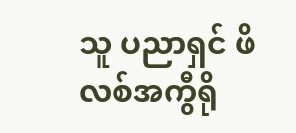သူ ပညာရှင် ဖိလစ်အကွီရို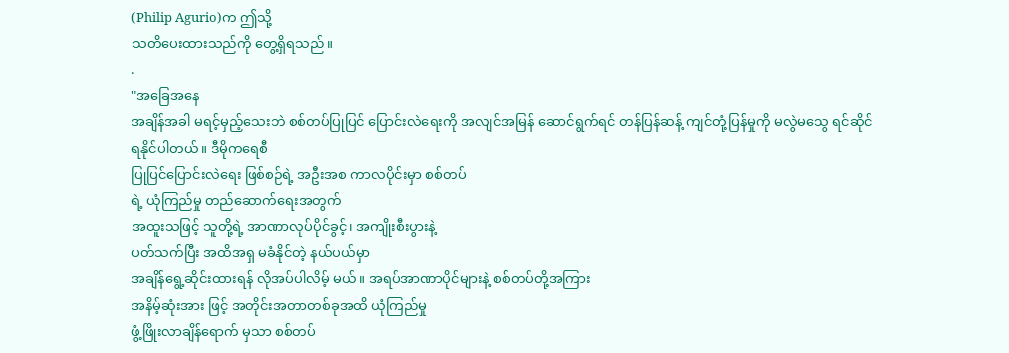(Philip Agurio)က ဤသို့
သတိပေးထားသည်ကို တွေ့ရှိရသည်။
.
"အခြေအနေ
အချိန်အခါ မရင့်မှည့်သေးဘဲ စစ်တပ်ပြုပြင် ပြောင်းလဲရေးကို အလျင်အမြန် ဆောင်ရွက်ရင် တန်ပြန်ဆန့် ကျင်တုံ့ပြန်မှုကို မလွဲမသွေ ရင်ဆိုင်ရနိုင်ပါတယ်။ ဒီမိုကရေစီ
ပြုပြင်ပြောင်းလဲရေး ဖြစ်စဉ်ရဲ့ အဦးအစ ကာလပိုင်းမှာ စစ်တပ်
ရဲ့ ယုံကြည်မှု တည်ဆောက်ရေးအတွက်
အထူးသဖြင့် သူတို့ရဲ့ အာဏာလုပ်ပိုင်ခွင့်၊ အကျိုးစီးပွားနဲ့
ပတ်သက်ပြီး အထိအရှ မခံနိုင်တဲ့ နယ်ပယ်မှာ
အချိန်ရွေ့ဆိုင်းထားရန် လိုအပ်ပါလိမ့် မယ်။ အရပ်အာဏာပိုင်များနဲ့ စစ်တပ်တို့အကြား
အနိမ့်ဆုံးအား ဖြင့် အတိုင်းအတာတစ်ခုအထိ ယုံကြည်မှု
ဖွံ့ဖြိုးလာချိန်ရောက် မှသာ စစ်တပ်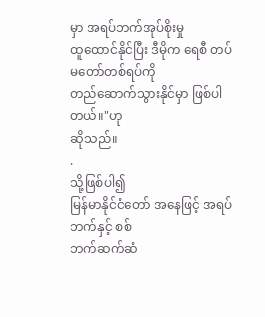မှာ အရပ်ဘက်အုပ်စိုးမှု
ထူထောင်နိုင်ပြီး ဒီမိုက ရေစီ တပ်မတော်တစ်ရပ်ကို
တည်ဆောက်သွားနိုင်မှာ ဖြစ်ပါ တယ်။"ဟု
ဆိုသည်။
.
သို့ဖြစ်ပါ၍
မြန်မာနိုင်ငံတော် အနေဖြင့် အရပ်ဘက်နှင့် စစ်
ဘက်ဆက်ဆံ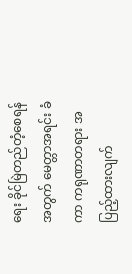ရေး ခိုင်မြဲတည်တံ့စေရန်အတွက် မေတ္တာအရင်း ခံကာ ကရုဏာတရား အပြည့်ထားလျက်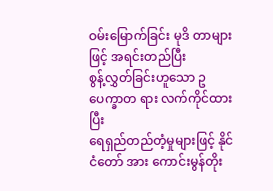ဝမ်းမြောက်ခြင်း မုဒိ တာများဖြင့် အရင်းတည်ပြီး
စွန့်လွှတ်ခြင်းဟူသော ဥပေက္ခာတ ရား လက်ကိုင်ထားပြီး
ရေရှည်တည်တံ့မှုများဖြင့် နိုင်ငံတော် အား ကောင်းမွန်တိုး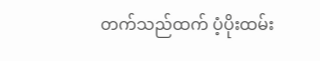တက်သည်ထက် ပံ့ပိုးထမ်း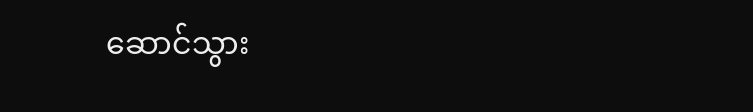ဆောင်သွား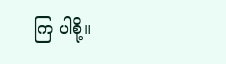ကြ ပါစို့။